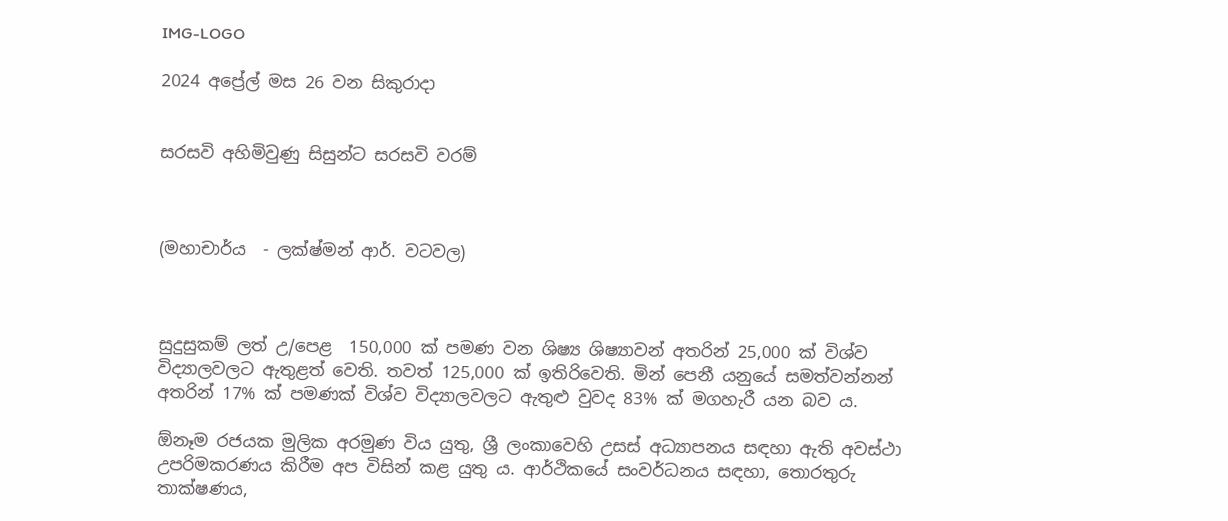IMG-LOGO

2024 අප්‍රේල් මස 26 වන සිකුරාදා


සරසවි අහිමිවුණු සිසුන්ට සරසවි වරම්



(මහාචාර්ය  - ලක්ෂ්මන් ආර්. වටවල)



සුදුසුකම් ලත් උ/පෙළ  150,000 ක් පමණ වන ශිෂ්‍ය ශිෂ්‍යාවන් අතරින් 25,000 ක් විශ්ව විද්‍යාලවලට ඇතුළත් වෙති. තවත් 125,000 ක් ඉතිරිවෙති. මින් පෙනී යනුයේ සමත්වන්නන් අතරින් 17% ක් පමණක් විශ්ව විද්‍යාලවලට ඇතුළු වුවද 83% ක් මගහැරී යන බව ය.

ඕනෑම රජයක මුලික අරමුණ විය යුතු, ශ්‍රී ලංකාවෙහි උසස් අධ්‍යාපනය සඳහා ඇති අවස්ථා උපරිමකරණය කිරීම අප විසින් කළ යුතු ය. ආර්ථිකයේ සංවර්ධනය සඳහා, තොරතුරු තාක්ෂණය,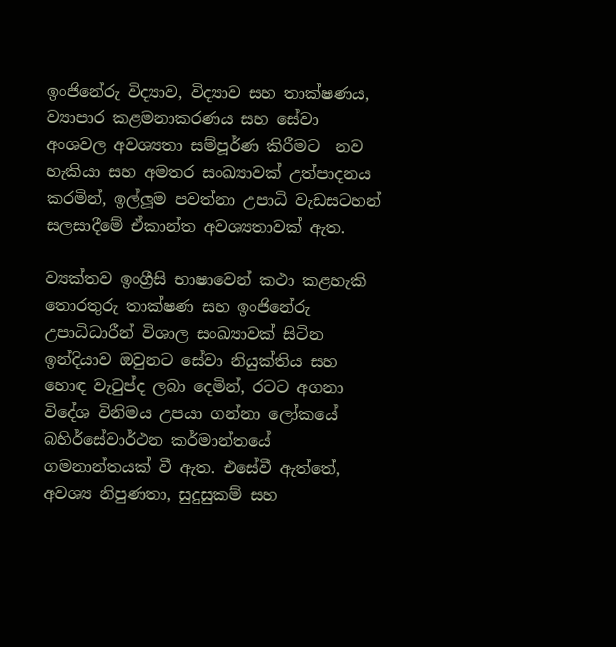ඉංජිනේරු විද්‍යාව, විද්‍යාව සහ තාක්ෂණය, ව්‍යාපාර කළමනාකරණය සහ සේවා අංශවල අවශ්‍යතා සම්පූර්ණ කිරීමට  නව හැකියා සහ අමතර සංඛ්‍යාවක් උත්පාදනය කරමින්, ඉල්ලූම පවත්නා උපාධි වැඩසටහන් සලසාදීමේ ඒකාන්ත අවශ්‍යතාවක් ඇත.

ව්‍යක්තව ඉංග්‍රීසි භාෂාවෙන් කථා කළහැකි තොරතුරු තාක්ෂණ සහ ඉංජිනේරු උපාධිධාරීන් විශාල සංඛ්‍යාවක් සිටින ඉන්දියාව ඔවුනට සේවා නියුක්තිය සහ හොඳ වැටුප්ද ලබා දෙමින්, රටට අගනා විදේශ විනිමය උපයා ගන්නා ලෝකයේ    බහිර්සේවාර්ථන කර්මාන්තයේ ගමනාන්තයක් වී ඇත. එසේවී ඇත්තේ, අවශ්‍ය නිපුණතා, සුදුසුකම් සහ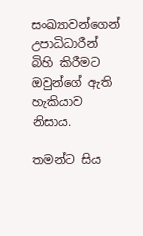සංඛ්‍යාවන්ගෙන් උපාධිධාරීන් බිහි කිරීමට ඔවුන්ගේ ඇති හැකියාව නිසාය.

තමන්ට සිය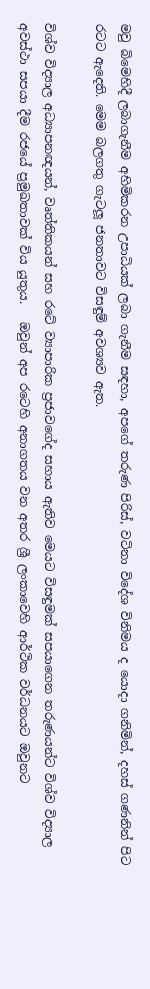මවු බිමෙහිදී ලබාගැනීම අහිමිකරන උපාධියක් ලබා ගැනීම සඳහා, අපගේ තරුණ පිරිස්, වටිනා විදේශ විනිමය ද යොදා ගනිමින්, දහස් ගණනින් පිට රටට ඇදෙති. මෙම බලගතු ගැටලූ ජනතාවට විසඳුම් අවශ්‍යව ඇත.

විශ්ව විද්‍යාල අධ්‍යාපනඥයන්, වෘත්තිකයන් සහ රටේ ව්‍යාපාරික ප්‍රජාවගේද සහාය ඇතිව මෙයට විසඳුමක් සපයාගෙන තරුණයන්ට විශ්ව විද්‍යාල අවස්ථා සපයා දීම රජයේ ප්‍රමුඛතාවක් විය යුතුය.   ඔවුන් අප රටෙහි අනාගතය වන අතර ශ්‍රී ලංකාවෙහි ආර්ථික වර්ධනයට ඔවුනට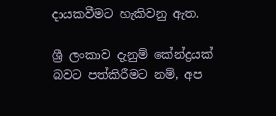දායකවීමට හැකිවනු ඇත.

ශ්‍රී ලංකාව දැනුම් කේන්ද්‍රයක් බවට පත්කිරීමට නම්, අප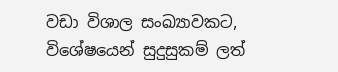වඩා විශාල සංඛ්‍යාවකට, විශේෂයෙන් සුදුසුකම් ලත්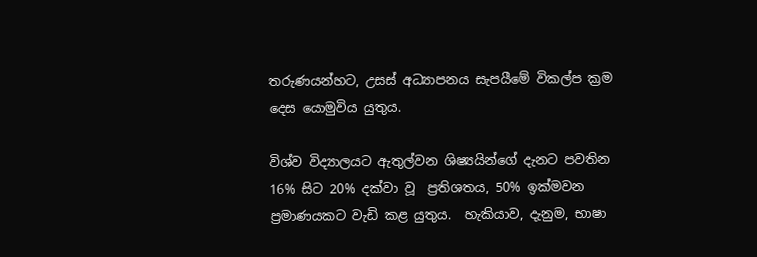තරුණයන්හට, උසස් අධ්‍යාපනය සැපයීමේ විකල්ප ක්‍රම දෙස යොමුවිය යුතුය.

විශ්ව විද්‍යාලයට ඇතුල්වන ශිෂ්‍යයින්ගේ දැනට පවතින 16% සිට 20% දක්වා වූ  ප්‍රතිශතය, 50% ඉක්මවන ප්‍රමාණයකට වැඩි කළ යුතුය.  හැකියාව, දැනුම, භාෂා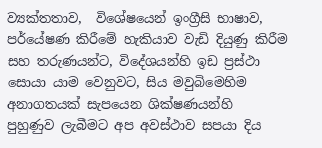ව්‍යක්තතාව,  විශේෂයෙන් ඉංග්‍රීසි භාෂාව, පර්යේෂණ කිරීමේ හැකියාව වැඩි දියුණු කිරීම සහ තරුණයන්ට, විදේශයන්හි ඉඩ ප්‍රස්ථා සොයා යාම වෙනුවට, සිය මවුබිමෙහිම අනාගතයක් සැපයෙන ශික්ෂණයන්හි  පුහුණුව ලැබීමට අප අවස්ථාව සපයා දිය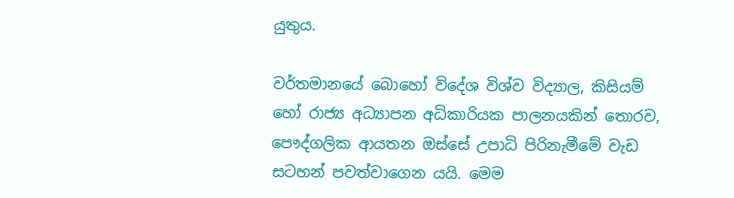යුතුය.

වර්තමානයේ බොහෝ විදේශ විශ්ව විද්‍යාල, කිසියම් හෝ රාජ්‍ය අධ්‍යාපන අධිකාරියක පාලනයකින් තොරව, පෞද්ගලික ආයතන ඔස්සේ උපාධි පිරිනැමීමේ වැඩ සටහන් පවත්වාගෙන යයි. මෙම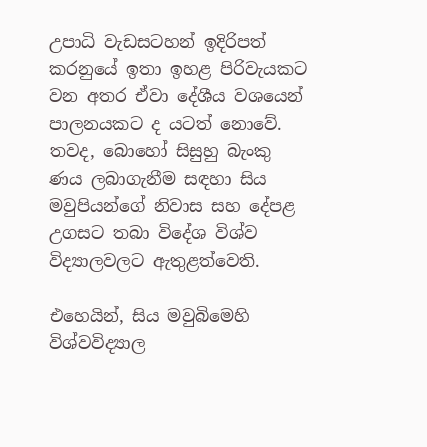උපාධි වැඩසටහන් ඉදිරිපත් කරනුයේ ඉතා ඉහළ පිරිවැයකට වන අතර ඒවා දේශීය වශයෙන් පාලනයකට ද යටත් නොවේ. තවද, බොහෝ සිසුහු බැංකු ණය ලබාගැනීම සඳහා සිය මවුපියන්ගේ නිවාස සහ දේපළ උගසට තබා විදේශ විශ්ව විද්‍යාලවලට ඇතුළත්වෙති.

එහෙයින්, සිය මවුබිමෙහි විශ්වවිද්‍යාල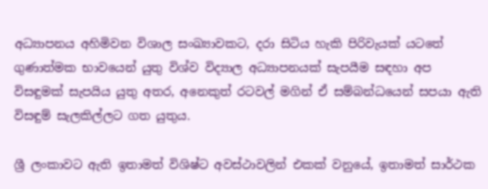අධ්‍යාපනය අහිමිවන විශාල සංඛ්‍යාවකට, දරා සිටිය හැකි පිරිවැයක් යටතේ ගුණාත්මක භාවයෙන් යුතු විශ්ව විද්‍යාල අධ්‍යාපනයක් සැපයීම සඳහා අප විසඳුමක් සැපයිය යුතු අතර, අනෙකුත් රටවල් මගින් ඒ සම්බන්ධයෙන් සපයා ඇති විසඳුම් සැලකිල්ලට ගත යුතුය.

ශ්‍රී ලංකාවට ඇති ඉතාමත් විශිෂ්ට අවස්ථාවලින් එකක් වනුයේ, ඉතාමත් සාර්ථක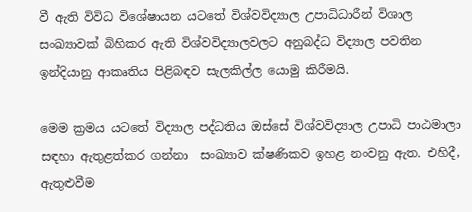වී ඇති විවිධ විශේෂායන යටතේ විශ්වවිද්‍යාල උපාධිධාරීන් විශාල සංඛ්‍යාවක් බිහිකර ඇති විශ්වවිද්‍යාලවලට අනුබද්ධ විද්‍යාල පවතින ඉන්දියානු ආකෘතිය පිළිබඳව සැලකිල්ල යොමු කිරීමයි.

මෙම ක්‍රමය යටතේ විද්‍යාල පද්ධතිය ඔස්සේ විශ්වවිද්‍යාල උපාධි පාඨමාලා සඳහා ඇතුළත්කර ගන්නා  සංඛ්‍යාව ක්ෂණිකව ඉහළ නංවනු ඇත. එහිදී, ඇතුළුවීම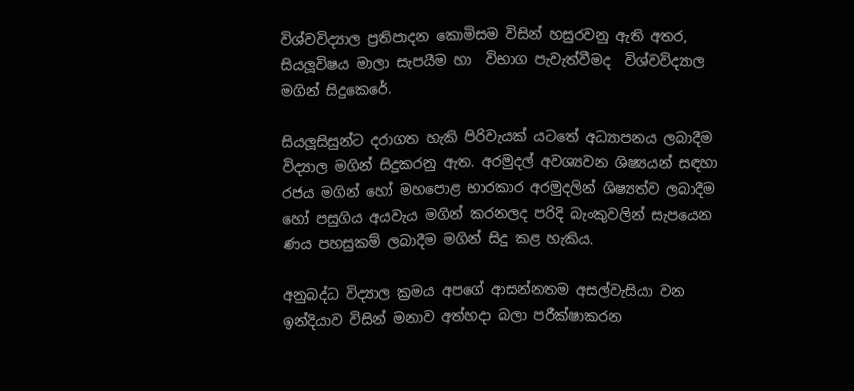විශ්වවිද්‍යාල ප්‍රතිපාදන කොමිසම විසින් හසුරවනු ඇති අතර, සියලූවිෂය මාලා සැපයීම හා  විභාග පැවැත්වීමද  විශ්වවිද්‍යාල මගින් සිදුකෙරේ.

සියලූසිසුන්ට දරාගත හැකි පිරිවැයක් යටතේ අධ්‍යාපනය ලබාදීම විද්‍යාල මගින් සිදුකරනු ඇත. අරමුදල් අවශ්‍යවන ශිෂ්‍යයන් සඳහා රජය මගින් හෝ මහපොළ භාරකාර අරමුදලින් ශිෂ්‍යත්ව ලබාදීම හෝ පසුගිය අයවැය මගින් කරනලද පරිදි බැංකුවලින් සැපයෙන ණය පහසුකම් ලබාදීම මගින් සිදු කළ හැකිය.

අනුබද්ධ විද්‍යාල ක්‍රමය අපගේ ආසන්නතම අසල්වැසියා වන ඉන්දියාව විසින් මනාව අත්හදා බලා පරීක්ෂාකරන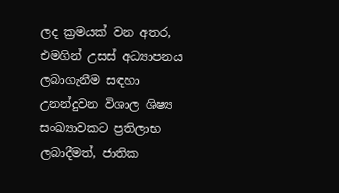ලද ක්‍රමයක් වන අතර, එමගින් උසස් අධ්‍යාපනය ලබාගැනීම සඳහා උනන්දුවන විශාල ශිෂ්‍ය සංඛ්‍යාවකට ප්‍රතිලාභ ලබාදීමත්, ජාතික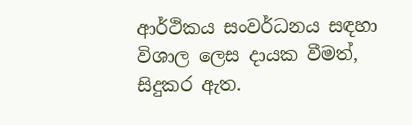ආර්ථිකය සංවර්ධනය සඳහා විශාල ලෙස දායක වීමත්, සිදුකර ඇත.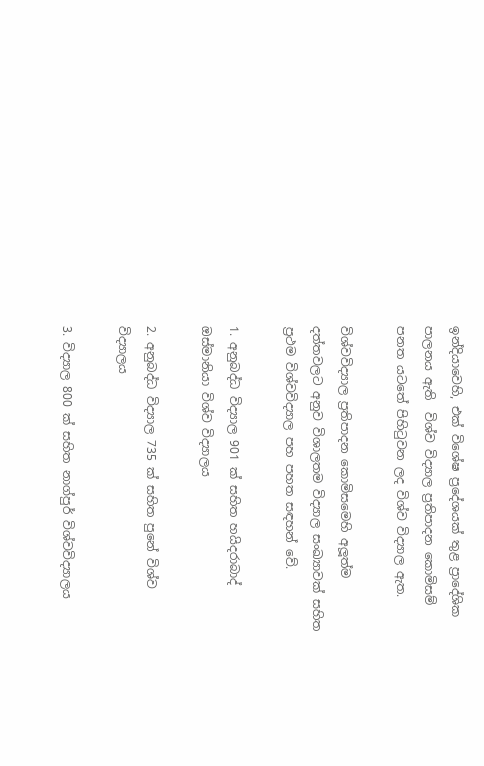ඉන්දියාවෙහි, එක් විශේෂ ප්‍රදේශයක් තුළ ප්‍රාදේශික පාලනය ඇති  විශ්ව විද්‍යාල ප්‍රතිපාදන කොමිසම් පනත යටතේ පිහිටුවන ලද විශ්ව විද්‍යාල ඇත.

විශ්වවිද්‍යාල ප්‍රතිපාදන කොමිසමෙහි අලූත්ම දත්තවලට අනුව විශාලතම විද්‍යාල සංඛ්‍යාවක් සහිත ප්‍රථම විශ්වවිද්‍යාල පහ පහත සඳහන් වේ.

1. අනුබද්ධ විද්‍යාල 901 ක් සහිත හයිදරාබාද් ඔස්මානියා විශ්ව විද්‍යාලය

2. අනුබද්ධ විද්‍යාල 735 ක් සහිත පුනේ විශ්ව විද්‍යාලය

3. විද්‍යාල 800 ක් සහිත නාග්පුර් විශ්වවිද්‍යාලය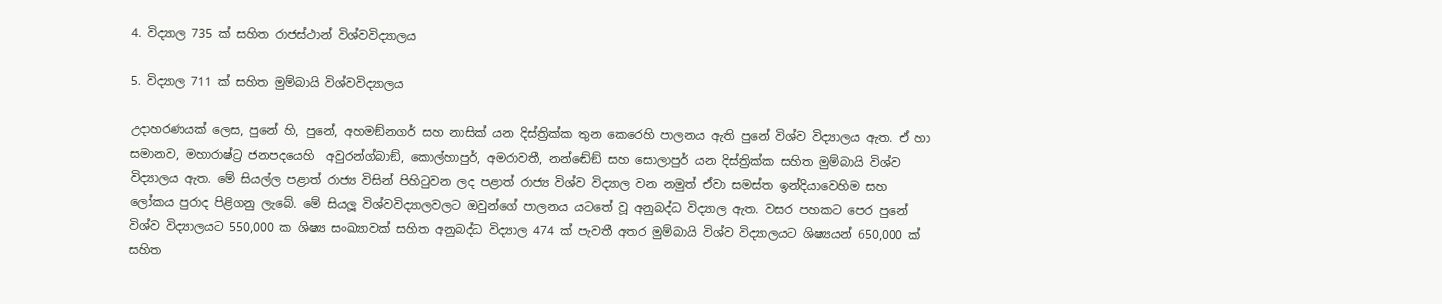4. විද්‍යාල 735 ක් සහිත රාජස්ථාන් විශ්වවිද්‍යාලය

5. විද්‍යාල 711 ක් සහිත මුම්බායි විශ්වවිද්‍යාලය

උදාහරණයක් ලෙස, පුනේ හි, පුනේ, අහමඞ්නගර් සහ නාසික් යන දිස්ත්‍රික්ක තුන කෙරෙහි පාලනය ඇති පුනේ විශ්ව විද්‍යාලය ඇත. ඒ හා සමානව, මහාරාෂ්ට්‍ර ජනපදයෙහි  අවුරන්ග්බාඞ්, කොල්හාපුර්, අමරාවතී, නන්ඬේඞ් සහ සොලාපුර් යන දිස්ත්‍රික්ක සහිත මුම්බායි විශ්ව විද්‍යාලය ඇත. මේ සියල්ල පළාත් රාජ්‍ය විසින් පිහිටුවන ලද පළාත් රාජ්‍ය විශ්ව විද්‍යාල වන නමුත් ඒවා සමස්ත ඉන්දියාවෙහිම සහ ලෝකය පුරාද පිළිගනු ලැබේ. මේ සියලූ විශ්වවිද්‍යාලවලට ඔවුන්ගේ පාලනය යටතේ වූ අනුබද්ධ විද්‍යාල ඇත. වසර පහකට පෙර පුනේ විශ්ව විද්‍යාලයට 550,000 ක ශිෂ්‍ය සංඛ්‍යාවක් සහිත අනුබද්ධ විද්‍යාල 474 ක් පැවතී අතර මුම්බායි විශ්ව විද්‍යාලයට ශිෂ්‍යයන් 650,000 ක් සහිත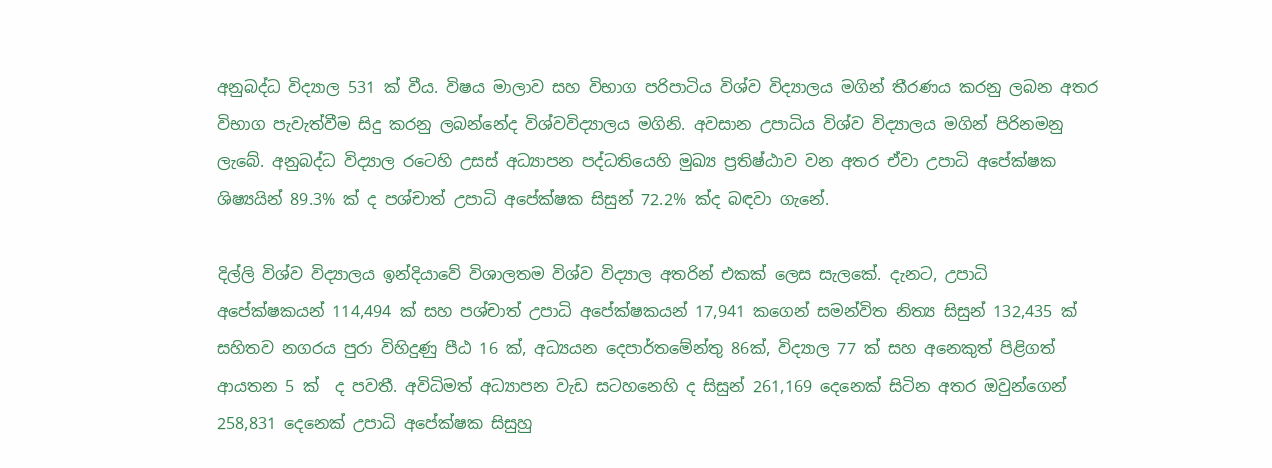අනුබද්ධ විද්‍යාල 531 ක් වීය. විෂය මාලාව සහ විභාග පරිපාටිය විශ්ව විද්‍යාලය මගින් තීරණය කරනු ලබන අතර විභාග පැවැත්වීම සිදු කරනු ලබන්නේද විශ්වවිද්‍යාලය මගිනි. අවසාන උපාධිය විශ්ව විද්‍යාලය මගින් පිරිනමනු ලැබේ. අනුබද්ධ විද්‍යාල රටෙහි උසස් අධ්‍යාපන පද්ධතියෙහි මුඛ්‍ය ප්‍රතිෂ්ඨාව වන අතර ඒවා උපාධි අපේක්ෂක ශිෂ්‍යයින් 89.3% ක් ද පශ්චාත් උපාධි අපේක්ෂක සිසුන් 72.2% ක්ද බඳවා ගැනේ.

දිල්ලි විශ්ව විද්‍යාලය ඉන්දියාවේ විශාලතම විශ්ව විද්‍යාල අතරින් එකක් ලෙස සැලකේ. දැනට, උපාධි  අපේක්ෂකයන් 114,494 ක් සහ පශ්චාත් උපාධි අපේක්ෂකයන් 17,941 කගෙන් සමන්විත නිත්‍ය සිසුන් 132,435 ක් සහිතව නගරය පුරා විහිදුණු පීඨ 16 ක්, අධ්‍යයන දෙපාර්තමේන්තු 86ක්, විද්‍යාල 77 ක් සහ අනෙකුත් පිළිගත් ආයතන 5 ක්  ද පවතී. අවිධිමත් අධ්‍යාපන වැඩ සටහනෙහි ද සිසුන් 261,169 දෙනෙක් සිටින අතර ඔවුන්ගෙන් 258,831 දෙනෙක් උපාධි අපේක්ෂක සිසුහු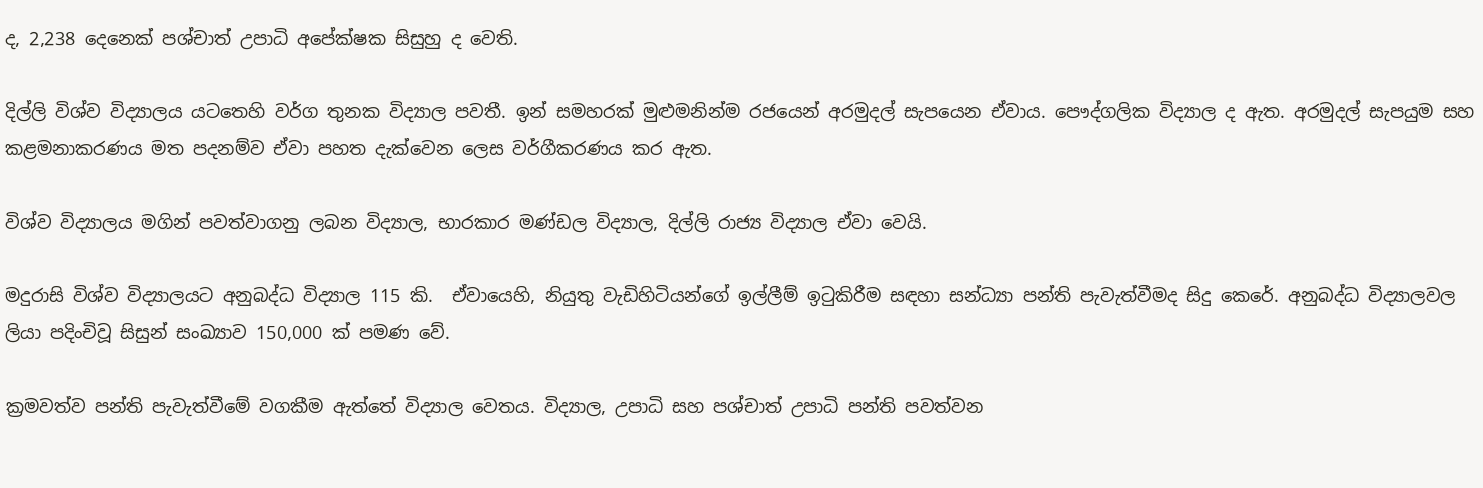ද, 2,238 දෙනෙක් පශ්චාත් උපාධි අපේක්ෂක සිසුහු ද වෙති.

දිල්ලි විශ්ව විද්‍යාලය යටතෙහි වර්ග තුනක විද්‍යාල පවතී. ඉන් සමහරක් මුළුමනින්ම රජයෙන් අරමුදල් සැපයෙන ඒවාය. පෞද්ගලික විද්‍යාල ද ඇත. අරමුදල් සැපයුම සහ කළමනාකරණය මත පදනම්ව ඒවා පහත දැක්වෙන ලෙස වර්ගීකරණය කර ඇත.

විශ්ව විද්‍යාලය මගින් පවත්වාගනු ලබන විද්‍යාල, භාරකාර මණ්ඩල විද්‍යාල, දිල්ලි රාජ්‍ය විද්‍යාල ඒවා වෙයි.

මදුරාසි විශ්ව විද්‍යාලයට අනුබද්ධ විද්‍යාල 115 කි.  ඒවායෙහි, නියුතු වැඩිහිටියන්ගේ ඉල්ලීම් ඉටුකිරීම සඳහා සන්ධ්‍යා පන්ති පැවැත්වීමද සිදු කෙරේ. අනුබද්ධ විද්‍යාලවල ලියා පදිංචිවූ සිසුන් සංඛ්‍යාව 150,000 ක් පමණ වේ.

ක්‍රමවත්ව පන්ති පැවැත්වීමේ වගකීම ඇත්තේ විද්‍යාල වෙතය. විද්‍යාල, උපාධි සහ පශ්චාත් උපාධි පන්ති පවත්වන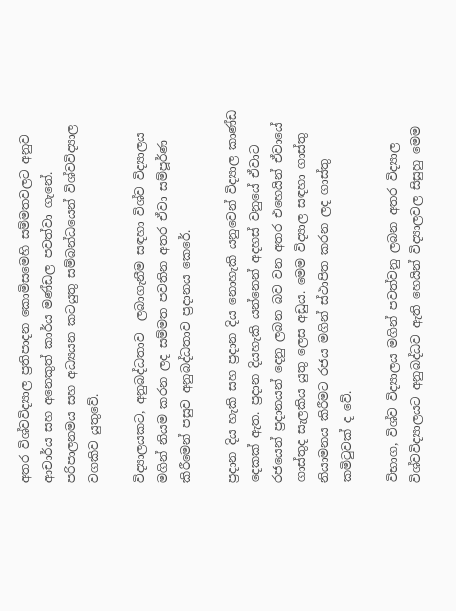අතර විශ්වවිද්‍යාල ප්‍රතිපාදන කොමිසමෙහි සම්මතවලට අනුව ආචාර්ය සහ අනෙකුත් කාර්ය මණ්ඩල පවත්වා ගැනේ. පරිපාලනමය සහ අධ්‍යයන කටයුතු සම්බන්ධයෙන් විශ්වවිද්‍යාල වගකිව යුතුවේ.

විද්‍යාලයකට, අනුබද්ධතාව  ලබාගැනීම සඳහා විශ්ව විද්‍යාලය මගින් නියම කරන ලද සම්මත පවතින අතර ඒවා සම්පූර්ණ කිරීමෙන් පසුව අනුබද්ධතාව ප්‍රදානය කෙරේ.

ප්‍රදාන දිය හැකි සහ ප්‍රදාන දිය නොහැකි යනුවෙන් විද්‍යාල කාණ්ඩ දෙකක් ඇත. ප්‍රදාන දියහැකි යන්නෙන් අදහස් වනුයේ ඒවාට රජයෙන් ප්‍රදානයන් දෙනු ලබන බව වන අතර එහෙයින් ඒවායේ ගාස්තුද සැලකිය යුතු ලෙස අඩුය. මෙම විද්‍යාල සඳහා ගාස්තු නියාමනය කිරීමට රජය මගින් ස්ථාපිත කරන ලද ගාස්තු කමිටුවක් ද වේ.

විභාග, විශ්ව විද්‍යාලය මගින් පවත්වනු ලබන අතර විද්‍යාල විශ්වවිද්‍යාලයට අනුබද්ධව ඇති හෙයින් විද්‍යාලවල සිසුහු මෙම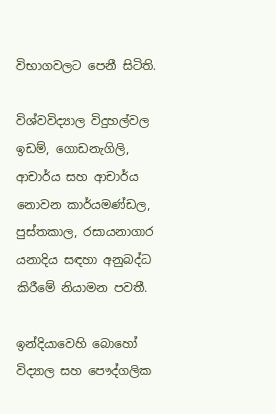විභාගවලට පෙනී සිටිති.

විශ්වවිද්‍යාල විදුහල්වල ඉඩම්, ගොඩනැගිලි, ආචාර්ය සහ ආචාර්ය නොවන කාර්යමණ්ඩල, පුස්තකාල, රසායනාගාර යනාදිය සඳහා අනුබද්ධ කිරීමේ නියාමන පවතී.

ඉන්දියාවෙහි බොහෝ විද්‍යාල සහ පෞද්ගලික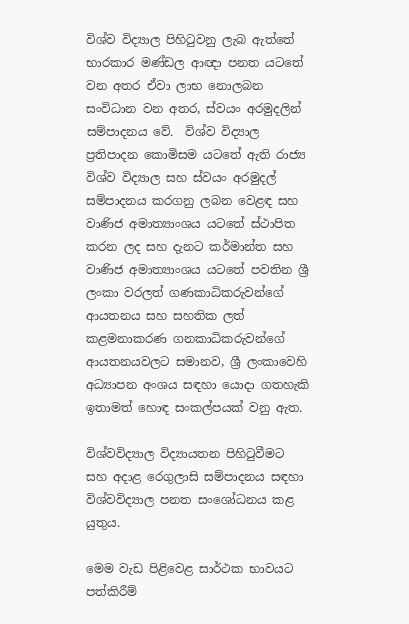විශ්ව විද්‍යාල පිහිටුවනු ලැබ ඇත්තේ භාරකාර මණ්ඩල ආඥා පනත යටතේ වන අතර ඒවා ලාභ නොලබන සංවිධාන වන අතර, ස්වයං අරමුදලින් සම්පාදනය වේ.  විශ්ව විද්‍යාල ප්‍රතිපාදන කොමිසම යටතේ ඇති රාජ්‍ය විශ්ව විද්‍යාල සහ ස්වයං අරමුදල් සම්පාදනය කරගනු ලබන වෙළඳ සහ වාණිජ අමාත්‍යාංශය යටතේ ස්ථාපිත කරන ලද සහ දැනට කර්මාන්ත සහ වාණිජ අමාත්‍යාංශය යටතේ පවතින ශ්‍රී ලංකා වරලත් ගණකාධිකරුවන්ගේ ආයතනය සහ සහතික ලත් කළමනාකරණ ගනකාධිකරුවන්ගේ ආයතනයවලට සමානව, ශ්‍රී ලංකාවෙහි අධ්‍යාපන අංශය සඳහා යොදා ගතහැකි ඉතාමත් හොඳ සංකල්පයක් වනු ඇත.

විශ්වවිද්‍යාල විද්‍යායතන පිහිටුවීමට සහ අදාළ රෙගුලාසි සම්පාදනය සඳහා විශ්වවිද්‍යාල පනත සංශෝධනය කළ යුතුය.

මෙම වැඩ පිළිවෙළ සාර්ථක භාවයට පත්කිරීම්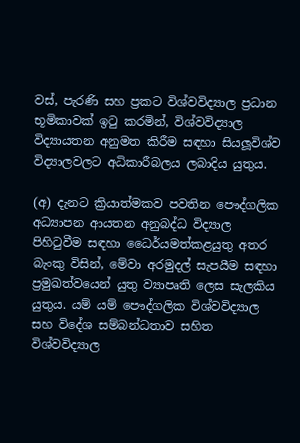වස්, පැරණි සහ ප්‍රකට විශ්වවිද්‍යාල ප්‍රධාන භූමිකාවක් ඉටු කරමින්, විශ්වවිද්‍යාල  විද්‍යායතන අනුමත කිරීම සඳහා සියලූවිශ්ව විද්‍යාලවලට අධිකාරීබලය ලබාදිය යුතුය.

(අ) දැනට ක්‍රියාත්මකව පවතින පෞද්ගලික අධ්‍යාපන ආයතන අනුබද්ධ විද්‍යාල පිහිටුවීම සඳහා ධෛර්යමත්කළයුතු අතර බැංකු විසින්, මේවා අරමුදල් සැපයීම සඳහා ප්‍රමුඛත්වයෙන් යුතු ව්‍යාපෘති ලෙස සැලකිය යුතුය. යම් යම් පෞද්ගලික විශ්වවිද්‍යාල සහ විදේශ සම්බන්ධතාව සහිත විශ්වවිද්‍යාල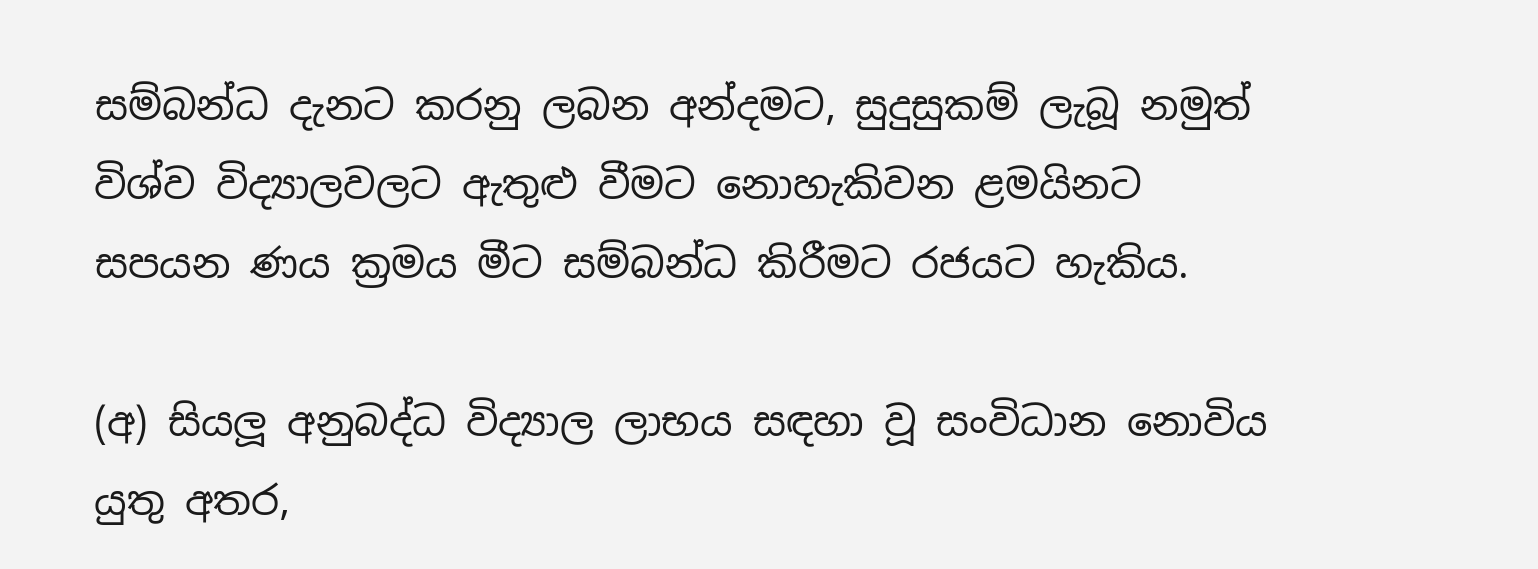සම්බන්ධ දැනට කරනු ලබන අන්දමට, සුදුසුකම් ලැබූ නමුත් විශ්ව විද්‍යාලවලට ඇතුළු වීමට නොහැකිවන ළමයිනට සපයන ණය ක්‍රමය මීට සම්බන්ධ කිරීමට රජයට හැකිය.

(අ) සියලූ අනුබද්ධ විද්‍යාල ලාභය සඳහා වූ සංවිධාන නොවිය යුතු අතර,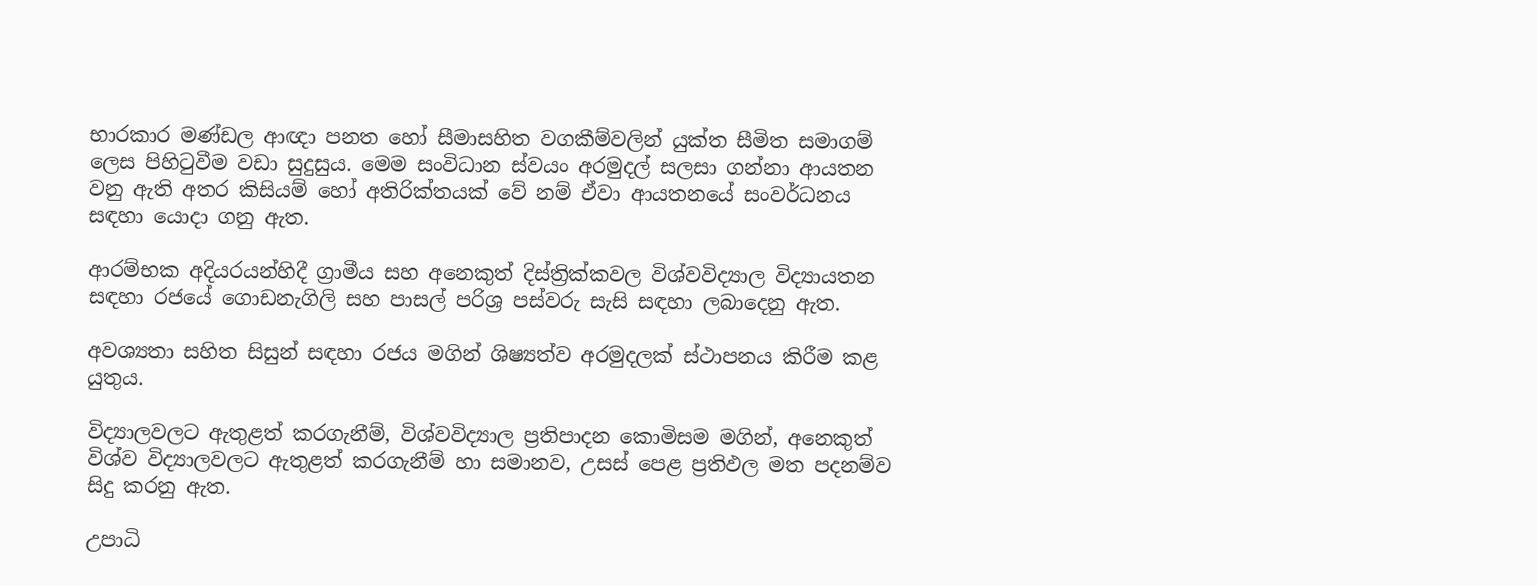භාරකාර මණ්ඩල ආඥා පනත හෝ සීමාසහිත වගකීම්වලින් යුක්ත සීමිත සමාගම් ලෙස පිහිටුවීම වඩා සුදුසුය. මෙම සංවිධාන ස්වයං අරමුදල් සලසා ගන්නා ආයතන වනු ඇති අතර කිසියම් හෝ අතිරික්තයක් වේ නම් ඒවා ආයතනයේ සංවර්ධනය සඳහා යොදා ගනු ඇත.

ආරම්භක අදියරයන්හිදී ග්‍රාමීය සහ අනෙකුත් දිස්ත්‍රික්කවල විශ්වවිද්‍යාල විද්‍යායතන සඳහා රජයේ ගොඩනැගිලි සහ පාසල් පරිශ්‍ර පස්වරු සැසි සඳහා ලබාදෙනු ඇත.

අවශ්‍යතා සහිත සිසුන් සඳහා රජය මගින් ශිෂ්‍යත්ව අරමුදලක් ස්ථාපනය කිරීම කළ යුතුය.

විද්‍යාලවලට ඇතුළත් කරගැනීම්, විශ්වවිද්‍යාල ප්‍රතිපාදන කොමිසම මගින්, අනෙකුත් විශ්ව විද්‍යාලවලට ඇතුළත් කරගැනීම් හා සමානව, උසස් පෙළ ප්‍රතිඵල මත පදනම්ව සිදු කරනු ඇත.

උපාධි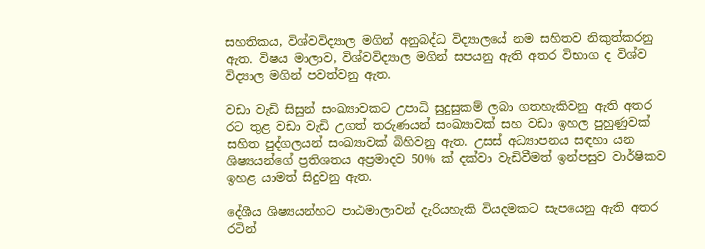සහතිකය, විශ්වවිද්‍යාල මගින් අනුබද්ධ විද්‍යාලයේ නම සහිතව නිකුත්කරනු ඇත. විෂය මාලාව, විශ්වවිද්‍යාල මගින් සපයනු ඇති අතර විභාග ද විශ්ව විද්‍යාල මගින් පවත්වනු ඇත.

වඩා වැඩි සිසුන් සංඛ්‍යාවකට උපාධි සුදුසුකම් ලබා ගතහැකිවනු ඇති අතර රට තුළ වඩා වැඩි උගත් තරුණයන් සංඛ්‍යාවක් සහ වඩා ඉහල පුහුණුවක් සහිත පුද්ගලයන් සංඛ්‍යාවක් බිහිවනු ඇත. උසස් අධ්‍යාපනය සඳහා යන ශිෂ්‍යයන්ගේ ප්‍රතිශතය අප්‍රමාදව 50% ක් දක්වා වැඩිවීමත් ඉන්පසුව වාර්ෂිකව ඉහළ යාමත් සිදුවනු ඇත.

දේශීය ශිෂ්‍යයන්හට පාඨමාලාවන් දැරියහැකි වියදමකට සැපයෙනු ඇති අතර රටින්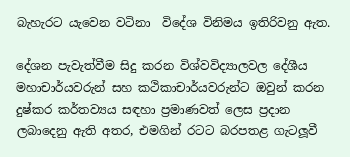බැහැරට යැවෙන වටිනා  විදේශ විනිමය ඉතිරිවනු ඇත.

දේශන පැවැත්වීම සිදු කරන විශ්වවිද්‍යාලවල දේශීය මහාචාර්යවරුන් සහ කථිකාචාර්යවරුන්ට ඔවුන් කරන දුෂ්කර කර්තව්‍යය සඳහා ප්‍රමාණවත් ලෙස ප්‍රදාන ලබාදෙනු ඇති අතර, එමගින් රටට බරපතළ ගැටලූවී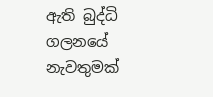ඇති බුද්ධි ගලනයේ නැවතුමක්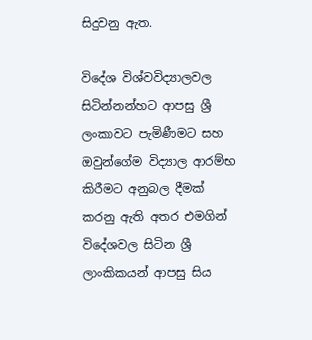සිදුවනු ඇත.

විදේශ විශ්වවිද්‍යාලවල සිටින්නන්හට ආපසු ශ්‍රී ලංකාවට පැමිණීමට සහ ඔවුන්ගේම විද්‍යාල ආරම්භ කිරීමට අනුබල දීමක් කරනු ඇති අතර එමගින් විදේශවල සිටින ශ්‍රී ලාංකිකයන් ආපසු සිය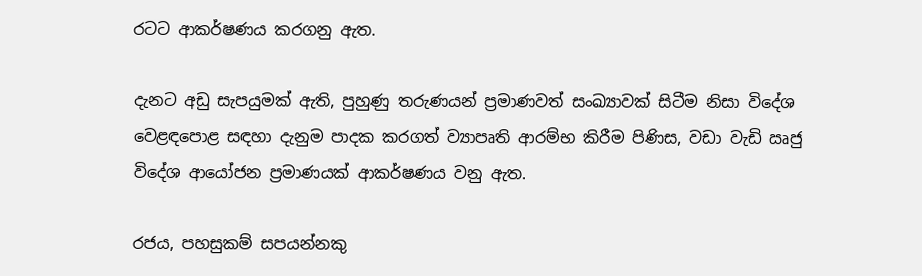රටට ආකර්ෂණය කරගනු ඇත.

දැනට අඩු සැපයුමක් ඇති, පුහුණු තරුණයන් ප්‍රමාණවත් සංඛ්‍යාවක් සිටීම නිසා විදේශ වෙළඳපොළ සඳහා දැනුම පාදක කරගත් ව්‍යාපෘති ආරම්භ කිරීම පිණිස, වඩා වැඩි ඍජු විදේශ ආයෝජන ප්‍රමාණයක් ආකර්ෂණය වනු ඇත.

රජය, පහසුකම් සපයන්නකු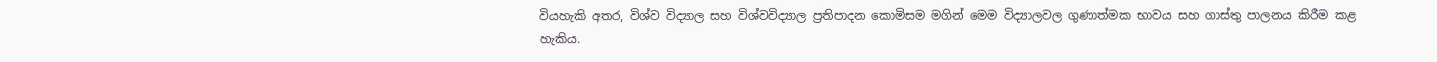වියහැකි අතර, විශ්ව විද්‍යාල සහ විශ්වවිද්‍යාල ප්‍රතිපාදන කොමිසම මගින් මෙම විද්‍යාලවල ගුණාත්මක භාවය සහ ගාස්තු පාලනය කිරීම කළ හැකිය.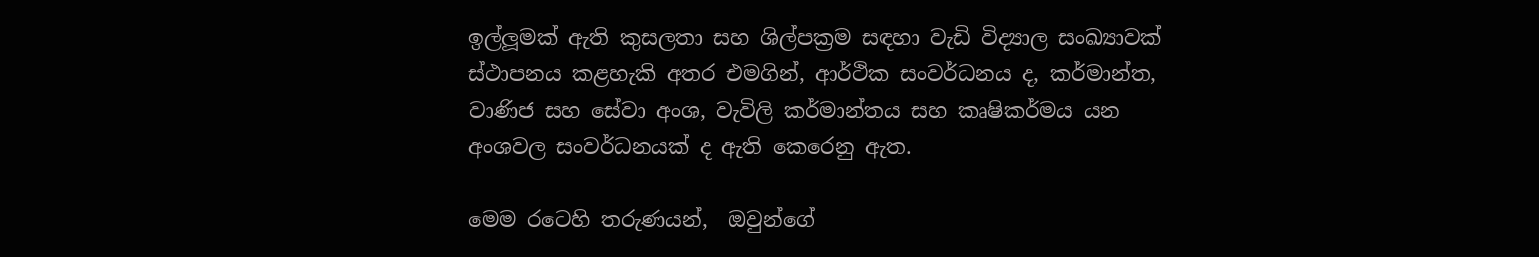ඉල්ලූමක් ඇති කුසලතා සහ ශිල්පක්‍රම සඳහා වැඩි විද්‍යාල සංඛ්‍යාවක් ස්ථාපනය කළහැකි අතර එමගින්, ආර්ථික සංවර්ධනය ද, කර්මාන්ත, වාණිජ සහ සේවා අංශ, වැවිලි කර්මාන්තය සහ කෘෂිකර්මය යන අංශවල සංවර්ධනයක් ද ඇති කෙරෙනු ඇත.

මෙම රටෙහි තරුණයන්,  ඔවුන්ගේ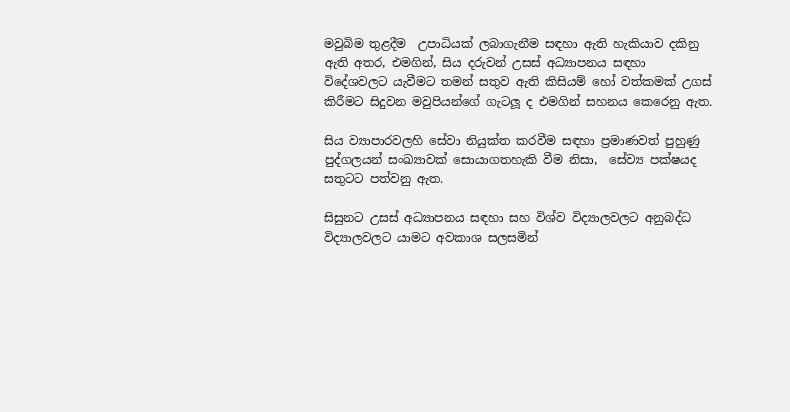මවුබිම තුළදීම  උපාධියක් ලබාගැනීම සඳහා ඇති හැකියාව දකිනු ඇති අතර, එමගින්, සිය දරුවන් උසස් අධ්‍යාපනය සඳහා විදේශවලට යැවීමට තමන් සතුව ඇති කිසියම් හෝ වත්කමක් උගස් කිරීමට සිදුවන මවුපියන්ගේ ගැටලූ ද එමගින් සහනය කෙරෙනු ඇත.

සිය ව්‍යාපාරවලහි සේවා නියුක්ත කරවීම සඳහා ප්‍රමාණවත් පුහුණු පුද්ගලයන් සංඛ්‍යාවක් සොයාගතහැකි වීම නිසා,  සේව්‍ය පක්ෂයද සතුටට පත්වනු ඇත.

සිසුනට උසස් අධ්‍යාපනය සඳහා සහ විශ්ව විද්‍යාලවලට අනුබද්ධ විද්‍යාලවලට යාමට අවකාශ සලසමින්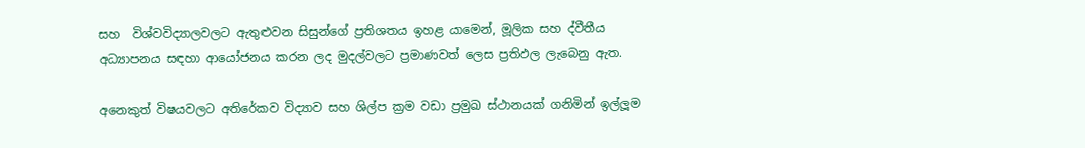සහ  විශ්වවිද්‍යාලවලට ඇතුළුවන සිසුන්ගේ ප්‍රතිශතය ඉහළ යාමෙන්, මූලික සහ ද්වීතීය අධ්‍යාපනය සඳහා ආයෝජනය කරන ලද මුදල්වලට ප්‍රමාණවත් ලෙස ප්‍රතිඵල ලැබෙනු ඇත.

අනෙකුත් විෂයවලට අතිරේකව විද්‍යාව සහ ශිල්ප ක්‍රම වඩා ප්‍රමුඛ ස්ථානයක් ගනිමින් ඉල්ලූම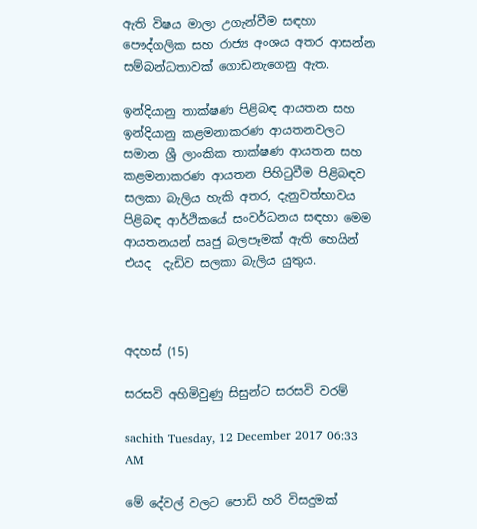ඇති විෂය මාලා උගැන්වීම සඳහා පෞද්ගලික සහ රාජ්‍ය අංශය අතර ආසන්න සම්බන්ධතාවක් ගොඩනැගෙනු ඇත.

ඉන්දියානු තාක්ෂණ පිළිබඳ ආයතන සහ ඉන්දියානු කළමනාකරණ ආයතනවලට සමාන ශ්‍රී ලාංකික තාක්ෂණ ආයතන සහ කළමනාකරණ ආයතන පිහිටුවීම පිළිබඳව සලකා බැලිය හැකි අතර, දැනුවත්භාවය පිළිබඳ ආර්ථිකයේ සංවර්ධනය සඳහා මෙම ආයතනයන් ඍජු බලපෑමක් ඇති හෙයින් එයද  දැඩිව සලකා බැලිය යුතුය.



අදහස් (15)

සරසවි අහිමිවුණු සිසුන්ට සරසවි වරම්

sachith Tuesday, 12 December 2017 06:33 AM

මේ දේවල් වලට පොඩි හරි විසදුමක්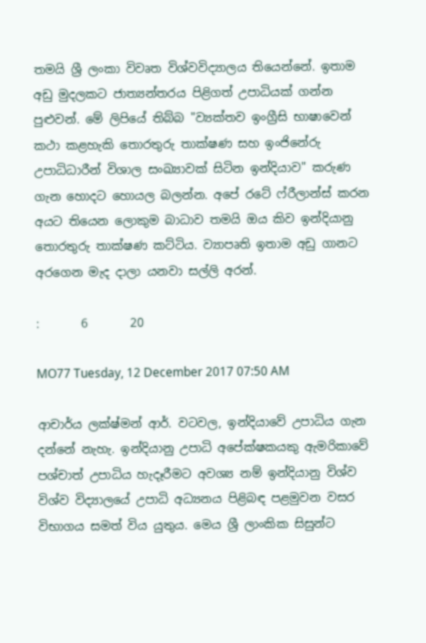තමයි ශ්‍රී ලංකා විවෘත විශ්වවිද්‍යාලය තියෙන්නේ. ඉතාම අඩු මුදලකට ජාත්‍යන්තරය පිළිගත් උපාධියක් ගන්න පුළුවන්. මේ ලිපියේ තිබ්බ "ව්‍යක්තව ඉංග්‍රීසි භාෂාවෙන් කථා කළහැකි තොරතුරු තාක්ෂණ සහ ඉංජිනේරු උපාධිධාරීන් විශාල සංඛ්‍යාවක් සිටින ඉන්දියාව" කරුණ ගැන හොදට හොයල බලන්න. අපේ රටේ ෆ්රීලාන්ස් කරන අයට තියෙන ලොකුම බාධාව තමයි ඔය කිව ඉන්දියානු තොරතුරු තාක්ෂණ කට්ටිය. ව්‍යාපෘති ඉතාම අඩු ගානට අරගෙන මැද දාලා යනවා සල්ලි අරන්.

:       6       20

MO77 Tuesday, 12 December 2017 07:50 AM

ආචාර්ය ලක්ෂ්මන් ආර්. වටවල, ඉන්දියාවේ උපාධිය ගැන දන්නේ නැහැ. ඉන්දියානු උපාධි අපේක්ෂකයකු ඇමරිකාවේ පශ්චාත් උපාධිය හැදෑරීමට අවශ්‍ය නම් ඉන්දියානු විශ්ව විශ්ව විද්‍යාලයේ උපාධි අධ්‍යනය පිළිබඳ පළමුවන වසර විභාගය සමත් විය යුතුය. මෙය ශ්‍රී ලාංකික සිසුන්ට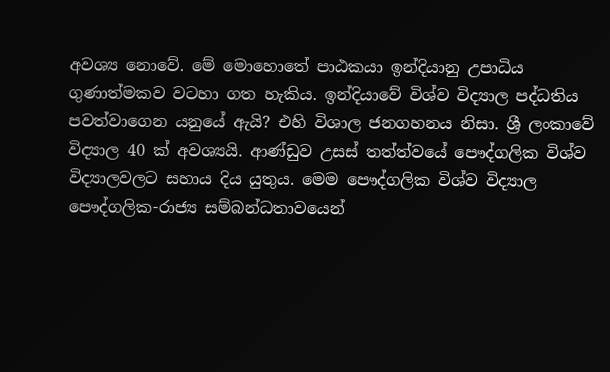අවශ්‍ය නොවේ. මේ මොහොතේ පාඨකයා ඉන්දියානු උපාධිය ගුණාත්මකව වටහා ගත හැකිය. ඉන්දියාවේ විශ්ව විද්‍යාල පද්ධතිය පවත්වාගෙන යනුයේ ඇයි? එහි විශාල ජනගහනය නිසා. ශ්‍රී ලංකාවේ විද්‍යාල 40 ක් අවශ්‍යයි. ආණ්ඩුව උසස් තත්ත්වයේ පෞද්ගලික විශ්ව විද්‍යාලවලට සහාය දිය යුතුය. මෙම පෞද්ගලික විශ්ව විද්‍යාල පෞද්ගලික-රාජ්‍ය සම්බන්ධතාවයෙන්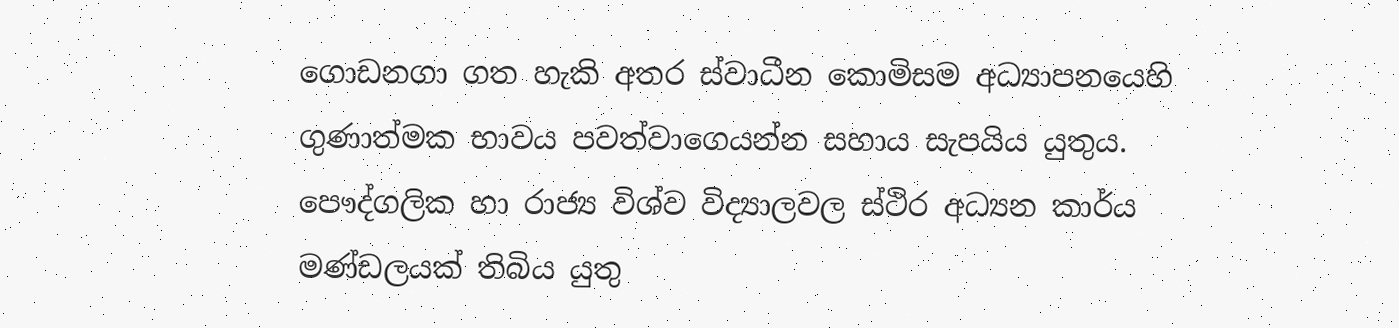ගොඩනගා ගත හැකි අතර ස්වාධීන කොමිසම අධ්‍යාපනයෙහි ගුණාත්මක භාවය පවත්වාගෙයන්න සහාය සැපයිය යුතුය. පෞද්ගලික හා රාජ්‍ය විශ්ව විද්‍යාලවල ස්ථිර අධ්‍යන කාර්ය මණ්ඩලයක් තිබිය යුතු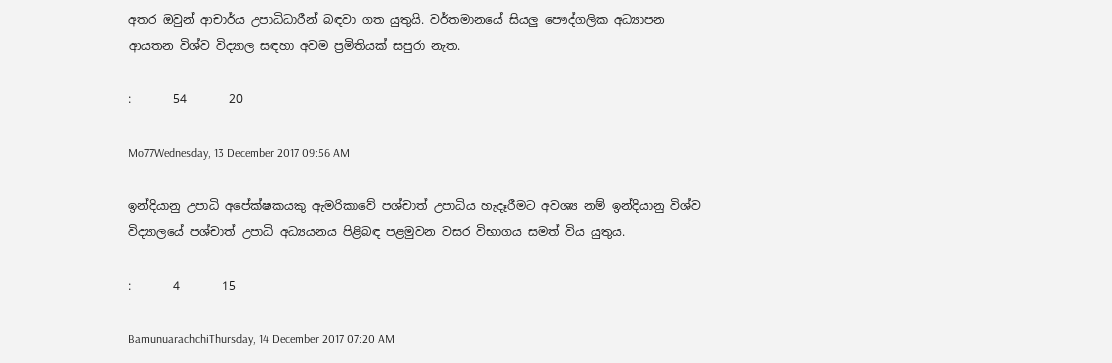අතර ඔවුන් ආචාර්ය උපාධිධාරීන් බඳවා ගත යුතුයි. වර්තමානයේ සියලු පෞද්ගලික අධ්‍යාපන ආයතන විශ්ව විද්‍යාල සඳහා අවම ප්‍රමිතියක් සපුරා නැත.

:       54       20

Mo77Wednesday, 13 December 2017 09:56 AM

ඉන්දියානු උපාධි අපේක්ෂකයකු ඇමරිකාවේ පශ්චාත් උපාධිය හැදෑරීමට අවශ්‍ය නම් ඉන්දියානු විශ්ව විද්‍යාලයේ පශ්චාත් උපාධි අධ්‍යයනය පිළිබඳ පළමුවන වසර විභාගය සමත් විය යුතුය.

:       4       15

BamunuarachchiThursday, 14 December 2017 07:20 AM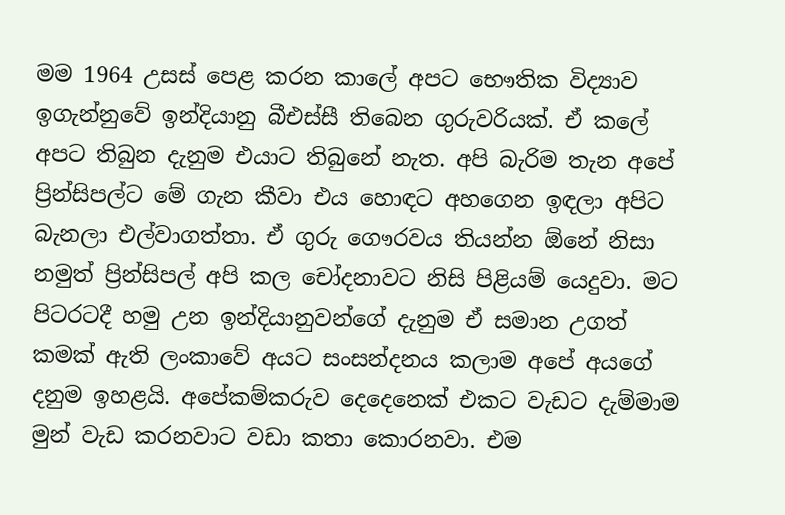මම 1964 උසස් පෙළ කරන කාලේ අපට භෞතික විද්‍යාව ඉගැන්නුවේ ඉන්දියානු බීඑස්සී තිබෙන ගුරුවරියක්. ඒ කලේ අපට තිබුන දැනුම එයාට තිබුනේ නැත. අපි බැරිම තැන අපේ ප්‍රින්සිපල්ට මේ ගැන කීවා එය හොඳට අහගෙන ඉඳලා අපිට බැනලා එල්වාගත්තා. ඒ ගුරු ගෞරවය තියන්න ඕනේ නිසා නමුත් ප්‍රින්සිපල් අපි කල චෝදනාවට නිසි පිළියම් යෙදුවා. මට පිටරටදී හමු උන ඉන්දියානුවන්ගේ දැනුම ඒ සමාන උගත් කමක් ඇති ලංකාවේ අයට සංසන්දනය කලාම අපේ අයගේ දනුම ඉහළයි. අපේකම්කරුව දෙදෙනෙක් එකට වැඩට දැම්මාම මුන් වැඩ කරනවාට වඩා කතා කොරනවා. එම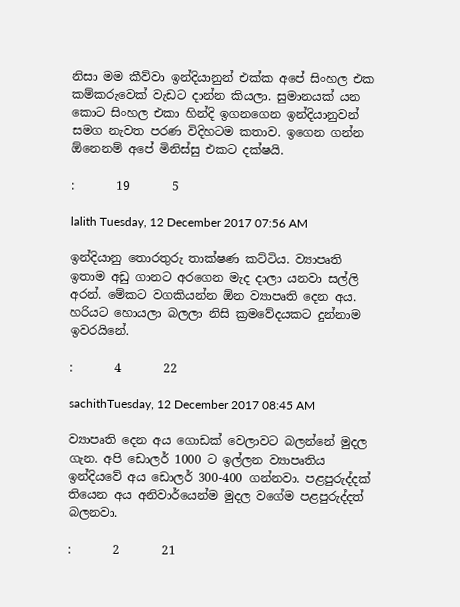නිසා මම කීව්වා ඉන්දියානුන් එක්ක අපේ සිංහල එක කම්කරුවෙක් වැඩට දාන්න කියලා. සුමානයක් යන කොට සිංහල එකා හින්දි ඉගනගෙන ඉන්දියානුවන් සමග නැවත පරණ විදිහටම කතාව. ඉගෙන ගන්න ඕනෙනම් අපේ මිනිස්සු එකට දක්ෂයි.

:       19       5

lalith Tuesday, 12 December 2017 07:56 AM

ඉන්දියානු තොරතුරු තාක්ෂණ කට්ටිය. ව්‍යාපෘති ඉතාම අඩු ගානට අරගෙන මැද දාලා යනවා සල්ලි අරන්. මේකට වගකියන්න ඕන ව්‍යාපෘති දෙන අය. හරියට හොයලා බලලා නිසි ක්‍රමවේදයකට දුන්නාම ඉවරයිනේ.

:       4       22

sachithTuesday, 12 December 2017 08:45 AM

ව්‍යාපෘති දෙන අය ගොඩක් වෙලාවට බලන්නේ මුදල ගැන. අපි ඩොලර් 1000 ට ඉල්ලන ව්‍යාපෘතිය ඉන්දියවේ අය ඩොලර් 300-400 ගන්නවා. පළපුරුද්දක් තියෙන අය අනිවාර්යෙන්ම මුදල වගේම පළපුරුද්දත් බලනවා.

:       2       21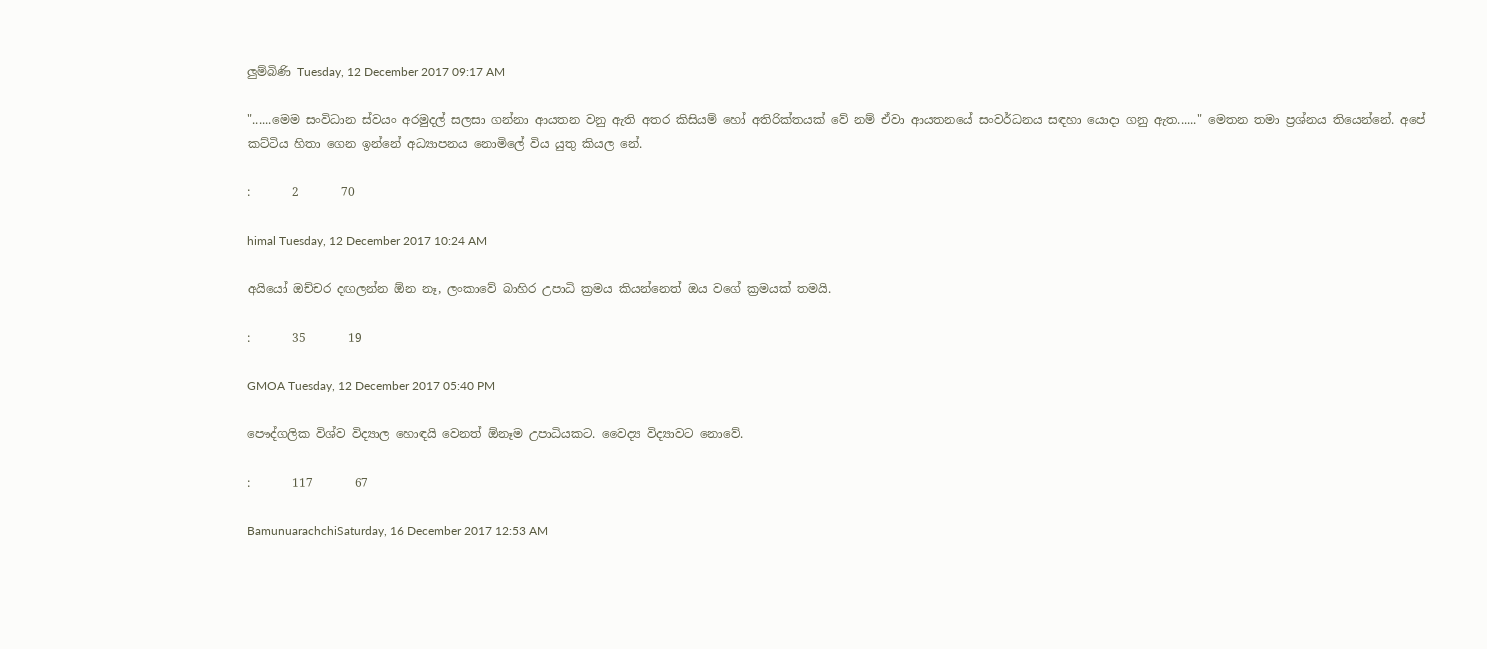ලුම්බිණි Tuesday, 12 December 2017 09:17 AM

"......මෙම සංවිධාන ස්වයං අරමුදල් සලසා ගන්නා ආයතන වනු ඇති අතර කිසියම් හෝ අතිරික්තයක් වේ නම් ඒවා ආයතනයේ සංවර්ධනය සඳහා යොදා ගනු ඇත......" මෙතන තමා ප්‍රශ්නය තියෙන්නේ. අපේ කට්ටිය හිතා ගෙන ඉන්නේ අධ්‍යාපනය නොමිලේ විය යුතු කියල නේ.

:       2       70

himal Tuesday, 12 December 2017 10:24 AM

අයියෝ ඔච්චර දඟලන්න ඕන නෑ, ලංකාවේ බාහිර උපාධි ක්‍රමය කියන්නෙත් ඔය වගේ ක්‍රමයක් තමයි.

:       35       19

GMOA Tuesday, 12 December 2017 05:40 PM

පෞද්ගලික විශ්ව විද්‍යාල හොඳයි වෙනත් ඕනෑම උපාධියකට. වෛද්‍ය විද්‍යාවට නොවේ.

:       117       67

BamunuarachchiSaturday, 16 December 2017 12:53 AM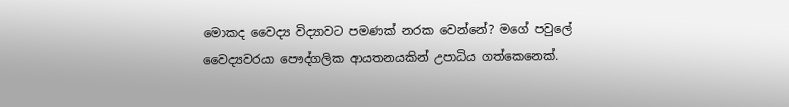මොකද වෛද්‍ය විද්‍යාවට පමණක් නරක වෙන්නේ? මගේ පවුලේ වෛද්‍යවරයා පෞද්ගලික ආයතනයකින් උපාධිය ගත්කෙනෙක්.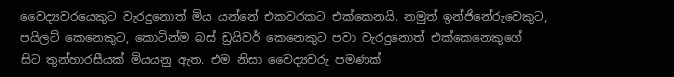වෛද්‍යවරයෙකුට වැරදුනොත් මිය යන්නේ එකවරකට එක්කෙනයි. නමුත් ඉන්ජිනේරුවෙකුට, පයිලට් කෙනෙකුට, කොටින්ම බස් ඩ්‍රයිවර් කෙනෙකුට පවා වැරදුනොත් එක්කෙනෙකුගේ සිට තුන්හාරසීයක් මියයනු ඇත. එම නිසා වෛද්‍යවරු පමණක්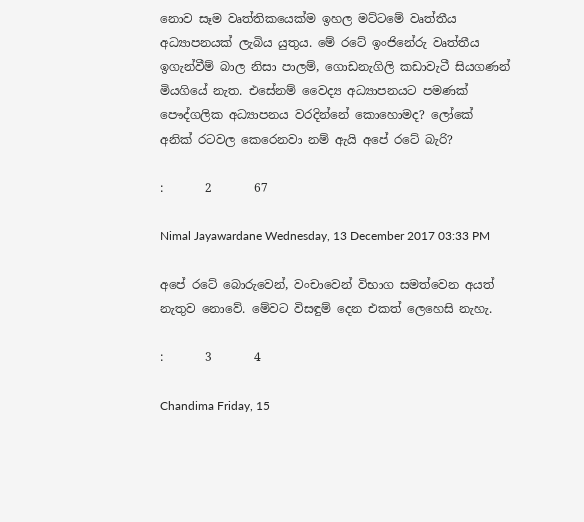නොව සෑම වෘත්තිකයෙක්ම ඉහල මට්ටමේ වෘත්තීය අධ්‍යාපනයක් ලැබිය යුතුය. මේ රටේ ඉංජිනේරු වෘත්තීය ඉගැන්වීම් බාල නිසා පාලම්, ගොඩනැගිලි කඩාවැටී සියගණන් මියගියේ නැත. එසේනම් වෛද්‍ය අධ්‍යාපනයට පමණක් පෞද්ගලික අධ්‍යාපනය වරදින්නේ කොහොමද? ලෝකේ අනික් රටවල කෙරෙනවා නම් ඇයි අපේ රටේ බැරි?

:       2       67

Nimal Jayawardane Wednesday, 13 December 2017 03:33 PM

අපේ රටේ බොරුවෙන්, වංචාවෙන් විභාග සමත්වෙන අයත් නැතුව නොවේ. මේවට විසඳුම් දෙන එකත් ලෙහෙසි නැහැ.

:       3       4

Chandima Friday, 15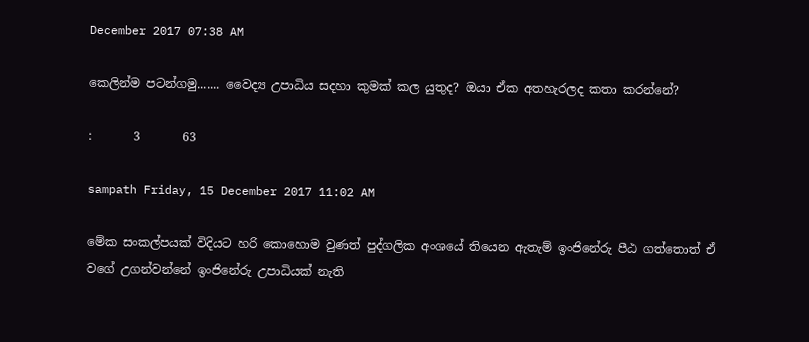December 2017 07:38 AM

කෙලින්ම පටන්ගමු....... වෛද්‍ය උපාධිය සදහා කුමක් කල යුතුද? ඔයා ඒක අතහැරලද කතා කරන්නේ?

:       3       63

sampath Friday, 15 December 2017 11:02 AM

මේක සංකල්පයක් විදියට හරි කොහොම වුණත් පුද්ගලික අංශයේ තියෙන ඇතැම් ඉංජිනේරු පීඨ ගත්තොත් ඒ වගේ උගන්වන්නේ ඉංජිනේරු උපාධියක් නැති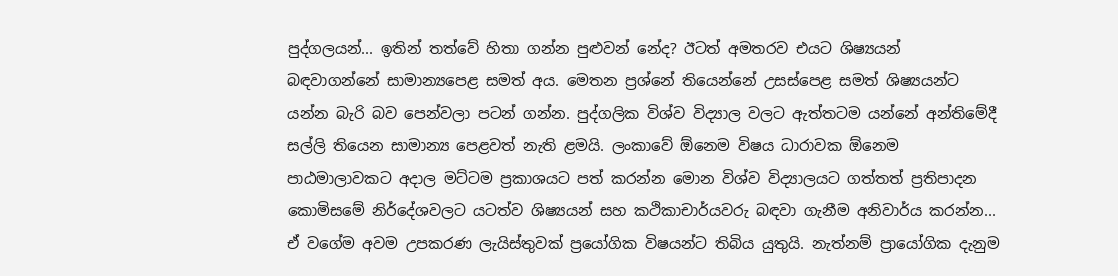පුද්ගලයන්... ඉතින් තත්වේ හිතා ගන්න පුළුවන් නේද? ඊටත් අමතරව එයට ශිෂ්‍යයන් බඳව‍ාගන්නේ සාමාන්‍යපෙළ සමත් අය. මෙතන ප්‍රශ්නේ තියෙන්නේ උසස්පෙළ සමත් ශිෂ්‍යයන්ට යන්න බැරි බව පෙන්වලා පටන් ගන්න. පුද්ගලික විශ්ව විද්‍යාල වලට ඇත්තටම යන්නේ අන්තිමේදී සල්ලි තියෙන සාමාන්‍ය පෙළවත් නැති ළමයි. ලංකාවේ ඕනෙම විෂය ධාරාවක ඕනෙම පාඨමාලාවකට අදාල ‍මට්ටම ප්‍රකාශයට පත් කරන්න මොන විශ්ව විද්‍යාලයට ගත්තත් ප්‍රතිපාදන කොමිසමේ නිර්දේශවලට යටත්ව ශිෂ්‍යයන් සහ කථිකාචාර්යවරු බඳවා ගැනීම අනිවාර්ය කරන්න... ඒ වගේම අවම උපකරණ ලැයිස්තුවක් ප්‍රයෝගික විෂයන්ට තිබිය යුතුයි. නැත්නම් ප්‍රායෝගික දැනුම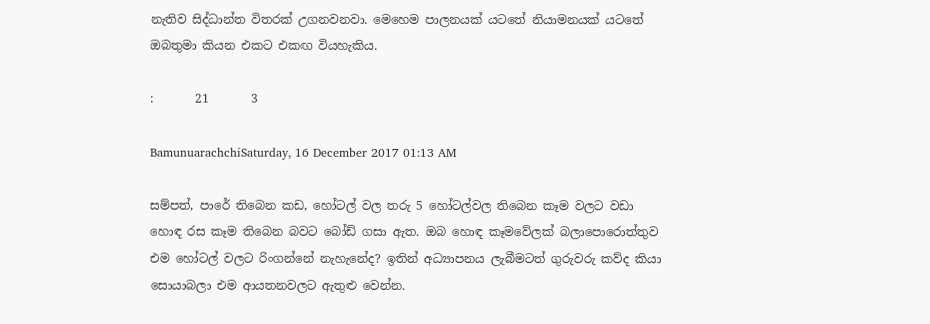නැතිව සිද්ධාන්ත විතරක් උගනවනවා. මෙහෙම පාලනයක් යටතේ නියාමනයක් යටතේ ඔබතුමා කියන එකට එකඟ වියහැකිය.

:       21       3

BamunuarachchiSaturday, 16 December 2017 01:13 AM

සම්පත්, පාරේ තිබෙන කඩ, හෝටල් වල තරු 5 හෝටල්වල තිබෙන කෑම වලට වඩා හොඳ රස කෑම තිබෙන බවට බෝඩ් ගසා ඇත. ඔබ හොඳ කෑමවේලක් බලාපොරොත්තුව එම හෝටල් වලට රිංගන්නේ නැහැනේද? ඉතින් අධ්‍යාපනය ලැබීමටත් ගුරුවරු කව්ද කියා සොයාබලා එම ආයතනවලට ඇතුළු වෙන්න.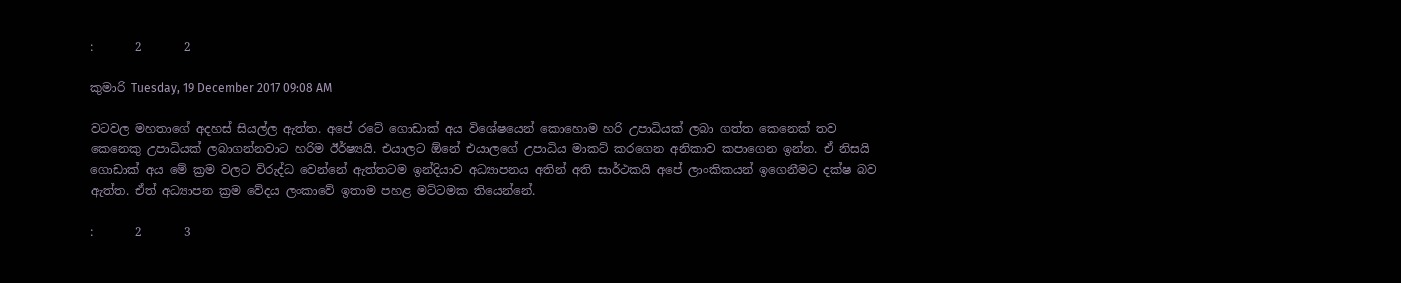:       2       2

කුමාරි Tuesday, 19 December 2017 09:08 AM

වටවල මහතාගේ අදහස් සියල්ල ඇත්ත. අපේ රටේ ගොඩාක් අය විශේෂයෙන් කොහොම හරි උපාධියක් ලබා ගත්ත කෙනෙක් තව කෙනෙකු උපාධියක් ලබාගන්නවාට හරිම ඊර්ෂ්‍යයි. එයාලට ඕනේ එයාලගේ උපාධිය මාකට් කරගෙන අනිකාව කපාගෙන ඉන්න. ඒ නිසයි ගොඩාක් අය මේ ක්‍රම වලට විරුද්ධ වෙන්නේ ඇත්තටම ඉන්දියාව අධ්‍යාපනය අතින් අති සාර්ථකයි අපේ ලාංකිකයන් ඉගෙනීමට දක්ෂ බව ඇත්ත. ඒත් අධ්‍යාපන ක්‍රම වේදය ලංකාවේ ඉතාම පහළ මට්ටමක තියෙන්නේ.

:       2       3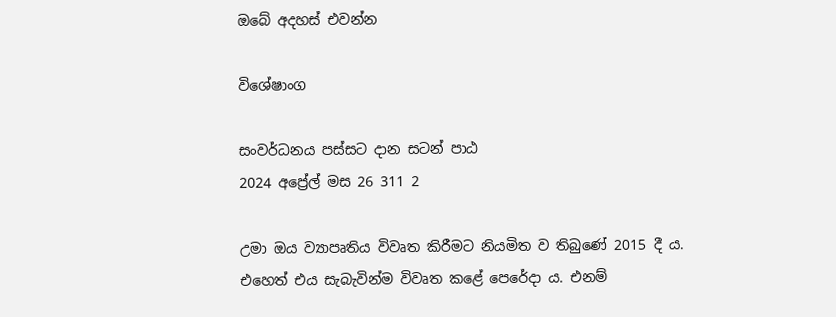ඔබේ අදහස් එවන්න

විශේෂාංග

සංවර්ධනය පස්සට දාන සටන් පාඨ
2024 අප්‍රේල් මස 26 311 2

උමා ඔය ව්‍යාපෘතිය විවෘත කිරීමට නියමිත ව තිබුණේ 2015 දී ය. එහෙත් එය සැබැවින්ම විවෘත කළේ පෙරේදා ය. එනම්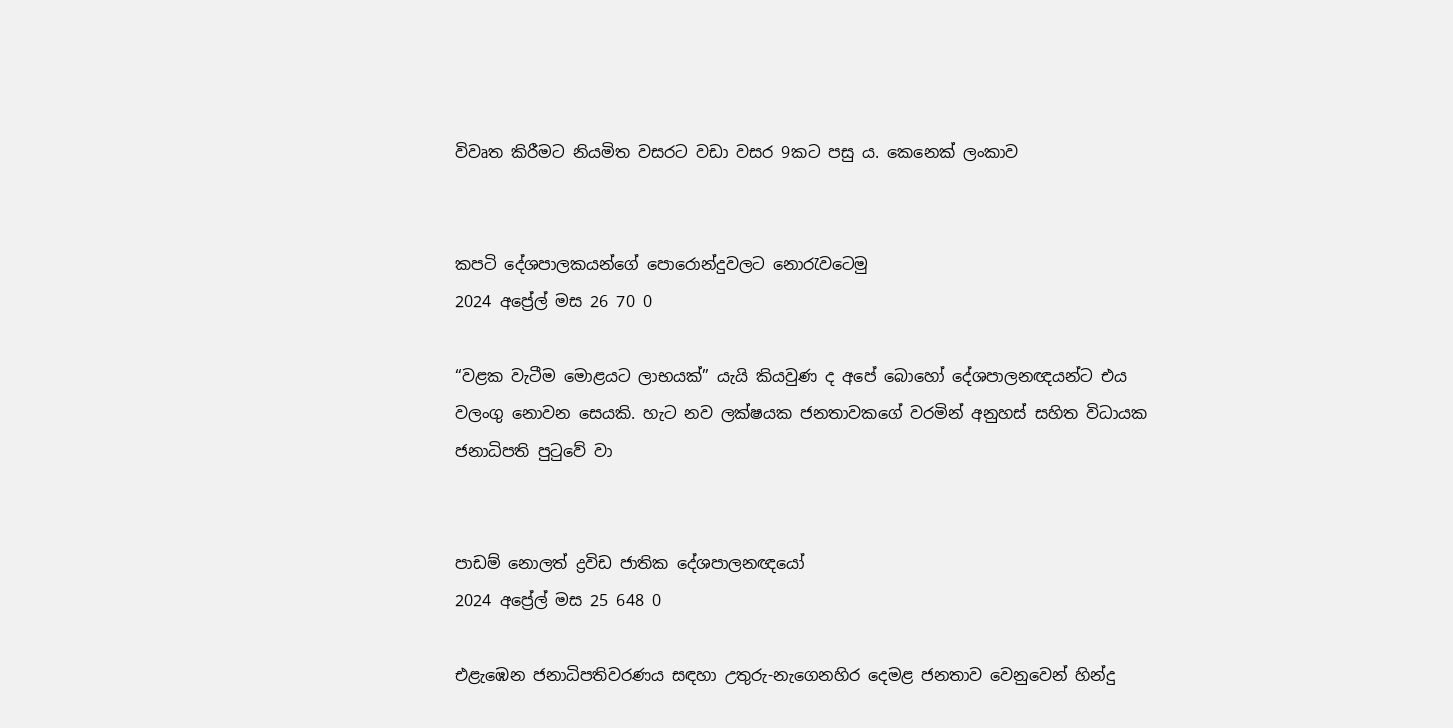විවෘත කිරීමට නියමිත වසරට වඩා වසර 9කට පසු ය. කෙනෙක් ලංකාව


කපටි දේශපාලකයන්ගේ පොරොන්දුවලට නොරැවටෙමු
2024 අප්‍රේල් මස 26 70 0

“වළක වැටීම මොළයට ලාභයක්” යැයි කියවුණ ද අපේ බොහෝ දේශපාලනඥයන්ට එය වලංගු නොවන සෙයකි. හැට නව ලක්ෂයක ජනතාවකගේ වරමින් අනුහස් සහිත විධායක ජනාධිපති පුටුවේ වා


පාඩම් නොලත් ද්‍රවිඩ ජාතික දේශපාලනඥයෝ
2024 අප්‍රේල් මස 25 648 0

එළැඹෙන ජනාධිපතිවරණය සඳහා උතුරු-නැගෙනහිර දෙමළ ජනතාව වෙනුවෙන් හින්දු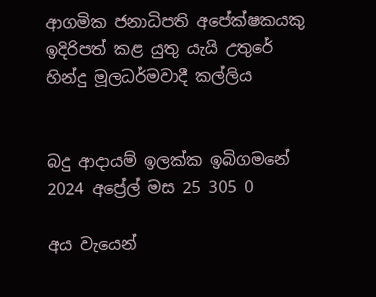ආගමික ජනාධිපති අපේක්ෂකයකු ඉදිරිපත් කළ යුතු යැයි උතුරේ හින්දු මූලධර්මවාදී කල්ලිය


බදු ආදායම් ඉලක්ක ඉබිගමනේ
2024 අප්‍රේල් මස 25 305 0

අය වැයෙන්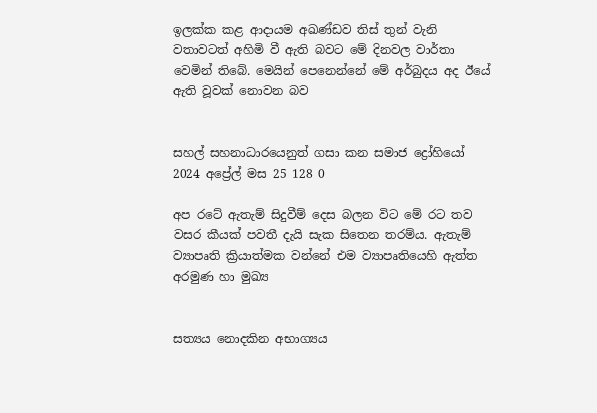ඉලක්ක කළ ආදායම අඛණ්ඩව තිස් තුන් වැනි වතාවටත් අහිමි වී ඇති බවට මේ දිනවල වාර්තා වෙමින් තිබේ. මෙයින් පෙනෙන්නේ මේ අර්බුදය අද ඊයේ ඇති වූවක් නොවන බව


සහල් සහනාධාරයෙනුත් ගසා කන සමාජ ද්‍රෝහියෝ
2024 අප්‍රේල් මස 25 128 0

අප රටේ ඇතැම් සිදුවීම් දෙස බලන විට මේ රට තව වසර කීයක් පවතී දැයි සැක සිතෙන තරම්ය. ඇතැම් ව්‍යාපෘති ක්‍රියාත්මක වන්නේ එම ව්‍යාපෘතියෙහි ඇත්ත අරමුණ හා මුඛ්‍ය


සත්‍යය නොදකින අභාග්‍යය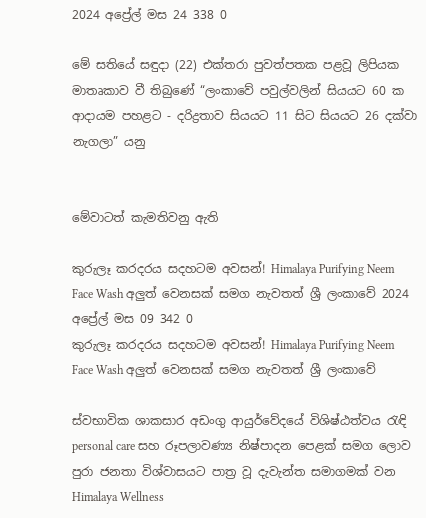2024 අප්‍රේල් මස 24 338 0

මේ සතියේ සඳුදා (22) එක්තරා පුවත්පතක පළවූ ලිපියක මාතෘකාව වී තිබුණේ “ලංකාවේ පවුල්වලින් සියයට 60 ක ආදායම පහළට - දරිද්‍රතාව සියයට 11 සිට සියයට 26 දක්වා නැගලා” යනු


මේවාටත් කැමතිවනු ඇති

කුරුලෑ කරදරය සදහටම අවසන්! Himalaya Purifying Neem Face Wash අලුත් වෙනසක් සමග නැවතත් ශ්‍රී ලංකාවේ 2024 අප්‍රේල් මස 09 342 0
කුරුලෑ කරදරය සදහටම අවසන්! Himalaya Purifying Neem Face Wash අලුත් වෙනසක් සමග නැවතත් ශ්‍රී ලංකාවේ

ස්වභාවික ශාකසාර අඩංගු ආයුර්වේදයේ විශිෂ්ඨත්වය රැඳි personal care සහ රූපලාවණ්‍ය නිෂ්පාදන පෙළක් සමග ලොව පුරා ජනතා විශ්වාසයට පාත්‍ර වූ දැවැන්ත සමාගමක් වන Himalaya Wellness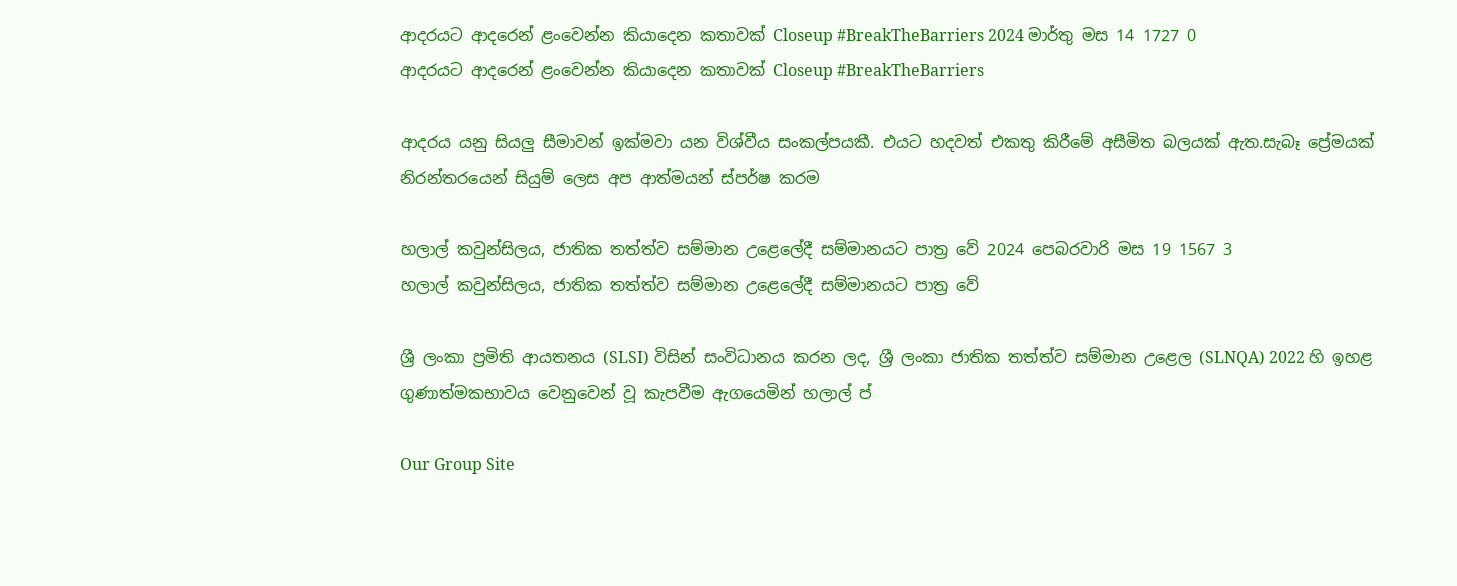ආදරයට ආදරෙන් ළංවෙන්න කියාදෙන කතාවක් Closeup #BreakTheBarriers 2024 මාර්තු මස 14 1727 0
ආදරයට ආදරෙන් ළංවෙන්න කියාදෙන කතාවක් Closeup #BreakTheBarriers

ආදරය යනු සියලු සීමාවන් ඉක්මවා යන විශ්වීය සංකල්පයකී. එයට හදවත් එකතු කිරීමේ අසීමිත බලයක් ඇත.සැබෑ ප්‍රේමයක් නිරන්තරයෙන් සියුම් ලෙස අප ආත්මයන් ස්පර්ෂ කරම

හලාල් කවුන්සිලය, ජාතික තත්ත්ව සම්මාන උළෙලේදී සම්මානයට පාත්‍ර වේ 2024 පෙබරවාරි මස 19 1567 3
හලාල් කවුන්සිලය, ජාතික තත්ත්ව සම්මාන උළෙලේදී සම්මානයට පාත්‍ර වේ

ශ්‍රී ලංකා ප්‍රමිති ආයතනය (SLSI) විසින් සංවිධානය කරන ලද, ශ්‍රී ලංකා ජාතික තත්ත්ව සම්මාන උළෙල (SLNQA) 2022 හි ඉහළ ගුණාත්මකභාවය වෙනුවෙන් වූ කැපවීම ඇගයෙමින් හලාල් ප්

Our Group Site